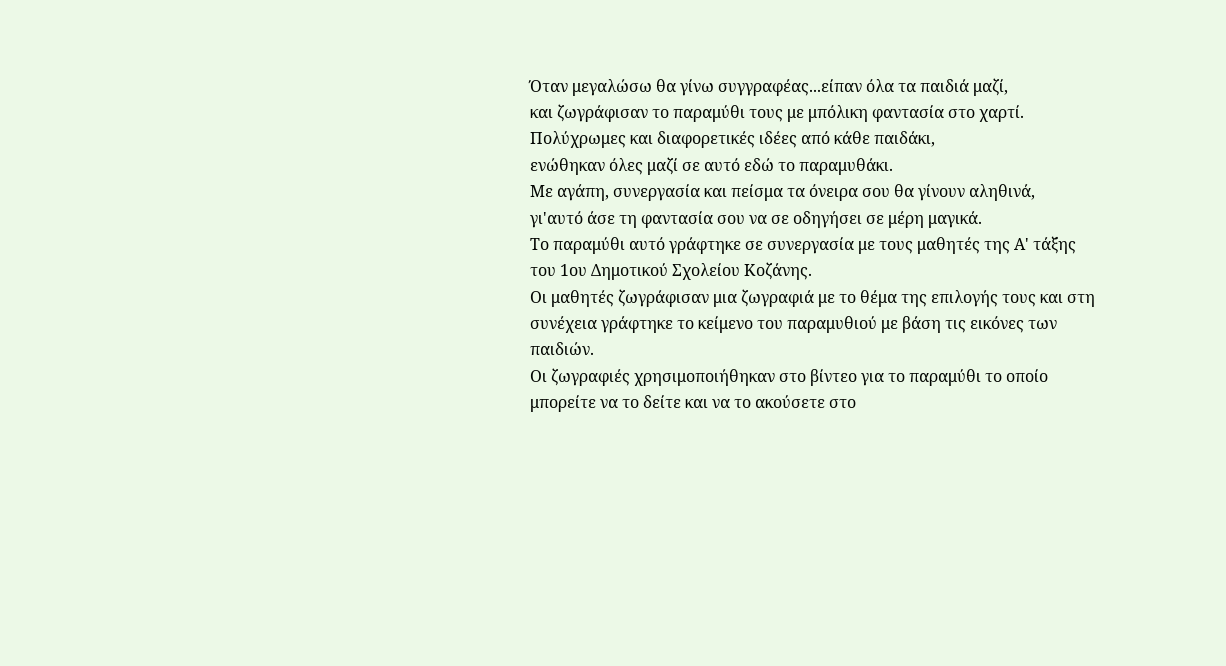Όταν μεγαλώσω θα γίνω συγγραφέας...είπαν όλα τα παιδιά μαζί,
και ζωγράφισαν το παραμύθι τους με μπόλικη φαντασία στο χαρτί.
Πολύχρωμες και διαφορετικές ιδέες από κάθε παιδάκι,
ενώθηκαν όλες μαζί σε αυτό εδώ το παραμυθάκι.
Με αγάπη, συνεργασία και πείσμα τα όνειρα σου θα γίνουν αληθινά,
γι'αυτό άσε τη φαντασία σου να σε οδηγήσει σε μέρη μαγικά.
Tο παραμύθι αυτό γράφτηκε σε συνεργασία με τους μαθητές της Α' τάξης του 1ου Δημοτικού Σχολείου Κοζάνης.
Οι μαθητές ζωγράφισαν μια ζωγραφιά με το θέμα της επιλογής τους και στη συνέχεια γράφτηκε το κείμενο του παραμυθιού με βάση τις εικόνες των παιδιών.
Οι ζωγραφιές χρησιμοποιήθηκαν στο βίντεο για το παραμύθι το οποίο μπορείτε να το δείτε και να το ακούσετε στο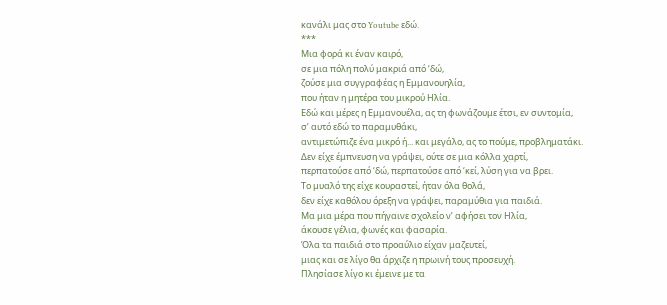κανάλι μας στο Youtube εδώ.
***
Μια φορά κι έναν καιρό,
σε μια πόλη πολύ μακριά από ‘δώ,
ζούσε μια συγγραφέας η Εμμανουηλία,
που ήταν η μητέρα του μικρού Ηλία.
Εδώ και μέρες η Εμμανουέλα, ας τη φωνάζουμε έτσι, εν συντομία,
σ’ αυτό εδώ το παραμυθάκι,
αντιμετώπιζε ένα μικρό ή... και μεγάλο, ας το πούμε, προβληματάκι.
Δεν είχε έμπνευση να γράψει, ούτε σε μια κόλλα χαρτί,
περπατούσε από ‘δώ, περπατούσε από ‘κεί, λύση για να βρει.
Το μυαλό της είχε κουραστεί, ήταν όλα θολά,
δεν είχε καθόλου όρεξη να γράψει, παραμύθια για παιδιά.
Μα μια μέρα που πήγαινε σχολείο ν’ αφήσει τον Ηλία,
άκουσε γέλια, φωνές και φασαρία.
Όλα τα παιδιά στο προαύλιο είχαν μαζευτεί,
μιας και σε λίγο θα άρχιζε η πρωινή τους προσευχή.
Πλησίασε λίγο κι έμεινε με τα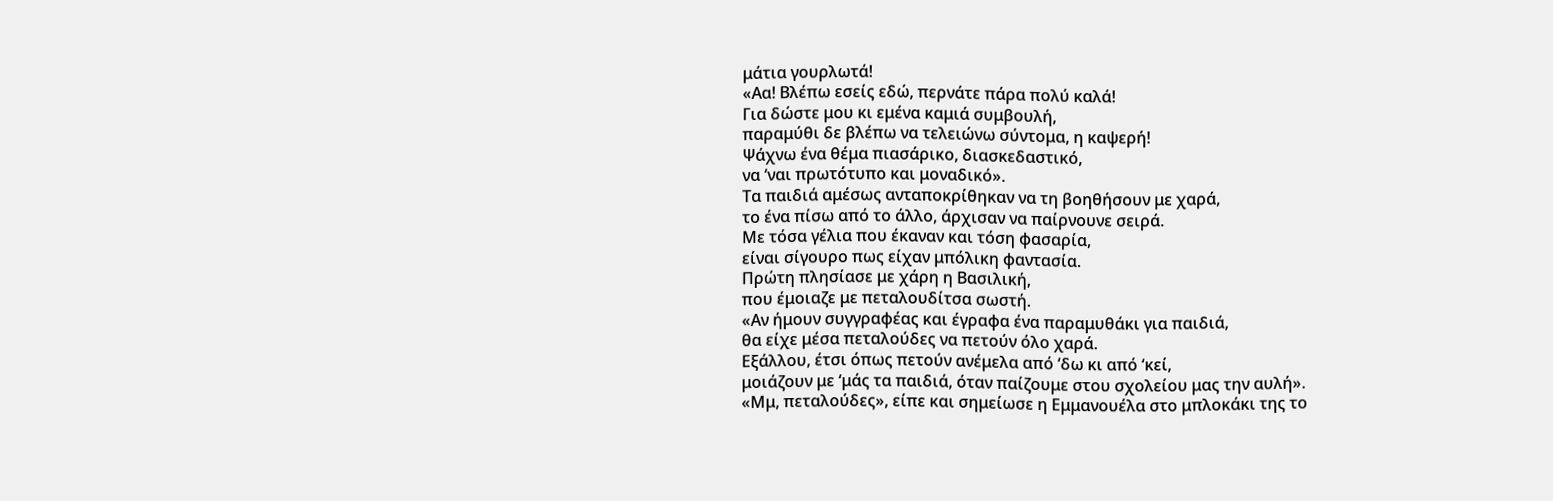μάτια γουρλωτά!
«Αα! Βλέπω εσείς εδώ, περνάτε πάρα πολύ καλά!
Για δώστε μου κι εμένα καμιά συμβουλή,
παραμύθι δε βλέπω να τελειώνω σύντομα, η καψερή!
Ψάχνω ένα θέμα πιασάρικο, διασκεδαστικό,
να ‘ναι πρωτότυπο και μοναδικό».
Τα παιδιά αμέσως ανταποκρίθηκαν να τη βοηθήσουν με χαρά,
το ένα πίσω από το άλλο, άρχισαν να παίρνουνε σειρά.
Με τόσα γέλια που έκαναν και τόση φασαρία,
είναι σίγουρο πως είχαν μπόλικη φαντασία.
Πρώτη πλησίασε με χάρη η Βασιλική,
που έμοιαζε με πεταλουδίτσα σωστή.
«Αν ήμουν συγγραφέας και έγραφα ένα παραμυθάκι για παιδιά,
θα είχε μέσα πεταλούδες να πετούν όλο χαρά.
Εξάλλου, έτσι όπως πετούν ανέμελα από ‘δω κι από ‘κεί,
μοιάζουν με ‘μάς τα παιδιά, όταν παίζουμε στου σχολείου μας την αυλή».
«Μμ, πεταλούδες», είπε και σημείωσε η Εμμανουέλα στο μπλοκάκι της το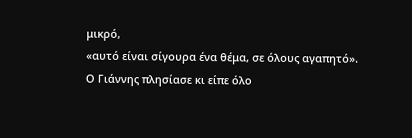μικρό,
«αυτό είναι σίγουρα ένα θέμα, σε όλους αγαπητό».
Ο Γιάννης πλησίασε κι είπε όλο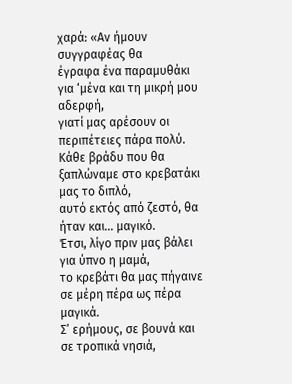χαρά: «Αν ήμουν συγγραφέας θα
έγραφα ένα παραμυθάκι για ‘μένα και τη μικρή μου αδερφή,
γιατί μας αρέσουν οι περιπέτειες πάρα πολύ.
Κάθε βράδυ που θα ξαπλώναμε στο κρεβατάκι μας το διπλό,
αυτό εκτός από ζεστό, θα ήταν και... μαγικό.
Έτσι, λίγο πριν μας βάλει για ύπνο η μαμά,
το κρεβάτι θα μας πήγαινε σε μέρη πέρα ως πέρα μαγικά.
Σ’ ερήμους, σε βουνά και σε τροπικά νησιά,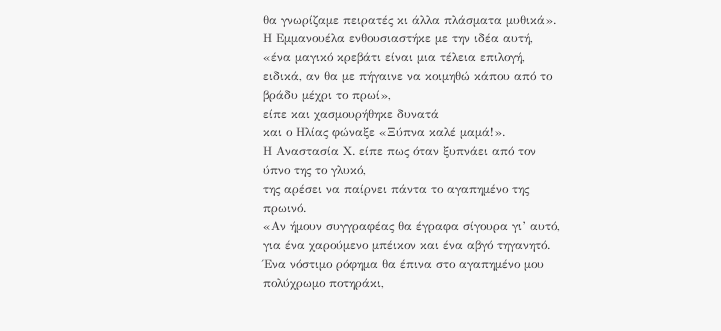θα γνωρίζαμε πειρατές κι άλλα πλάσματα μυθικά».
Η Εμμανουέλα ενθουσιαστήκε με την ιδέα αυτή,
«ένα μαγικό κρεβάτι είναι μια τέλεια επιλογή,
ειδικά, αν θα με πήγαινε να κοιμηθώ κάπου από το βράδυ μέχρι το πρωί»,
είπε και χασμουρήθηκε δυνατά
και ο Ηλίας φώναξε «Ξύπνα καλέ μαμά!».
Η Αναστασία Χ. είπε πως όταν ξυπνάει από τον ύπνο της το γλυκό,
της αρέσει να παίρνει πάντα το αγαπημένο της πρωινό.
«Αν ήμουν συγγραφέας θα έγραφα σίγουρα γι’ αυτό,
για ένα χαρούμενο μπέικον και ένα αβγό τηγανητό.
Ένα νόστιμο ρόφημα θα έπινα στο αγαπημένο μου πολύχρωμο ποτηράκι,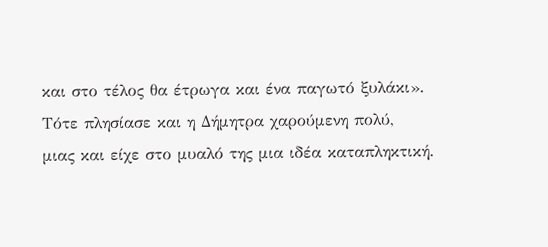και στο τέλος θα έτρωγα και ένα παγωτό ξυλάκι».
Τότε πλησίασε και η Δήμητρα χαρούμενη πολύ,
μιας και είχε στο μυαλό της μια ιδέα καταπληκτική.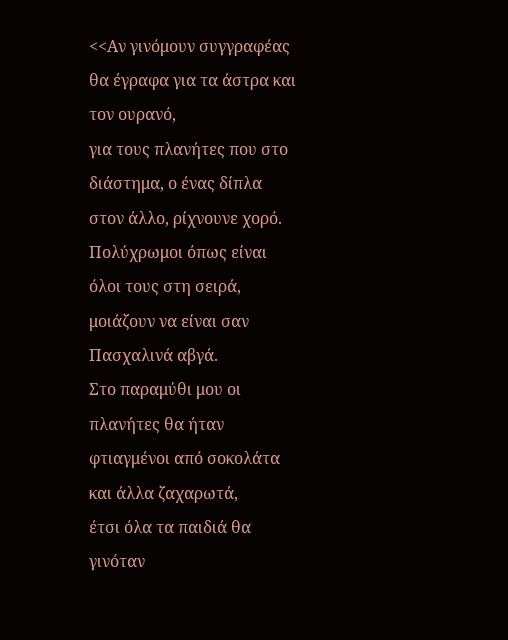<<Αν γινόμουν συγγραφέας θα έγραφα για τα άστρα και τον ουρανό,
για τους πλανήτες που στο διάστημα, ο ένας δίπλα στον άλλο, ρίχνουνε χορό.
Πολύχρωμοι όπως είναι όλοι τους στη σειρά,
μοιάζουν να είναι σαν Πασχαλινά αβγά.
Στο παραμύθι μου οι πλανήτες θα ήταν φτιαγμένοι από σοκολάτα και άλλα ζαχαρωτά,
έτσι όλα τα παιδιά θα γινόταν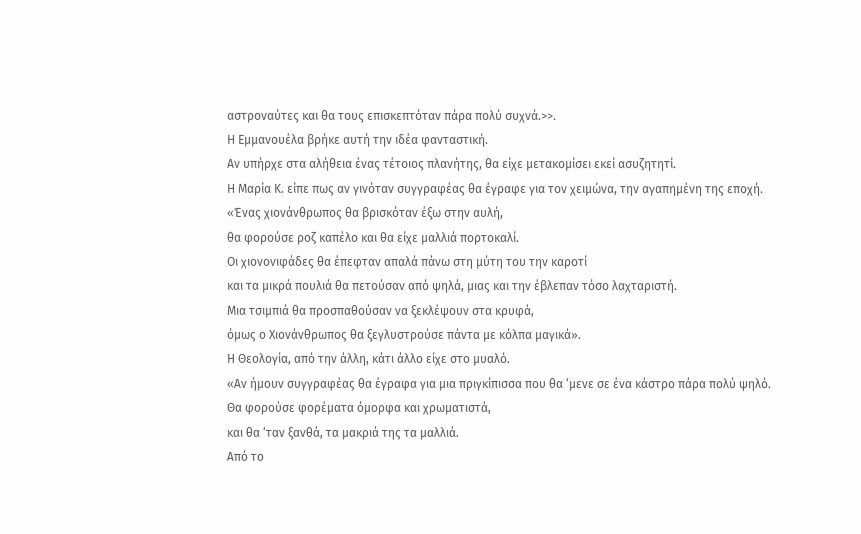αστροναύτες και θα τους επισκεπτόταν πάρα πολύ συχνά.>>.
Η Εμμανουέλα βρήκε αυτή την ιδέα φανταστική.
Αν υπήρχε στα αλήθεια ένας τέτοιος πλανήτης, θα είχε μετακομίσει εκεί ασυζητητί.
Η Μαρία Κ. είπε πως αν γινόταν συγγραφέας θα έγραφε για τον χειμώνα, την αγαπημένη της εποχή.
«Ένας χιονάνθρωπος θα βρισκόταν έξω στην αυλή,
θα φορούσε ροζ καπέλο και θα είχε μαλλιά πορτοκαλί.
Οι χιονονιφάδες θα έπεφταν απαλά πάνω στη μύτη του την καροτί
και τα μικρά πουλιά θα πετούσαν από ψηλά, μιας και την έβλεπαν τόσο λαχταριστή.
Μια τσιμπιά θα προσπαθούσαν να ξεκλέψουν στα κρυφά,
όμως ο Χιονάνθρωπος θα ξεγλυστρούσε πάντα με κόλπα μαγικά».
Η Θεολογία, από την άλλη, κάτι άλλο είχε στο μυαλό.
«Αν ήμουν συγγραφέας θα έγραφα για μια πριγκίπισσα που θα ‘μενε σε ένα κάστρο πάρα πολύ ψηλό.
Θα φορούσε φορέματα όμορφα και χρωματιστά,
και θα ‘ταν ξανθά, τα μακριά της τα μαλλιά.
Από το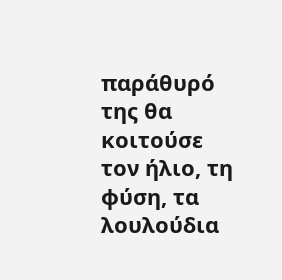παράθυρό της θα κοιτούσε τον ήλιο, τη φύση, τα λουλούδια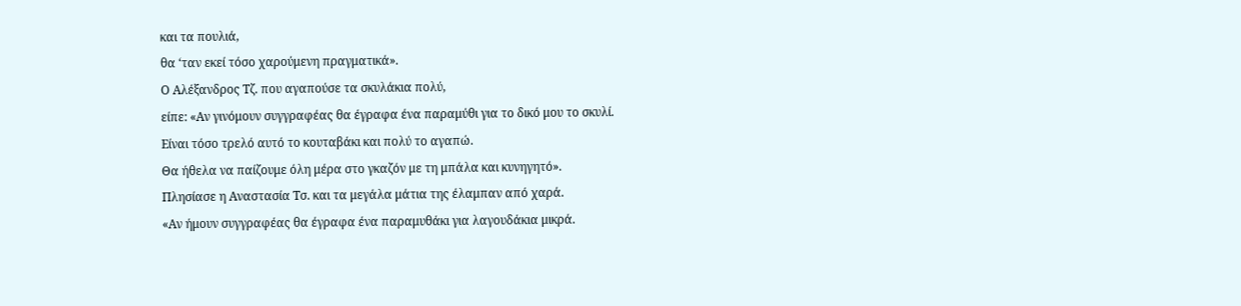και τα πουλιά,
θα ‘ταν εκεί τόσο χαρούμενη πραγματικά».
Ο Αλέξανδρος Τζ. που αγαπούσε τα σκυλάκια πολύ,
είπε: «Αν γινόμουν συγγραφέας θα έγραφα ένα παραμύθι για το δικό μου το σκυλί.
Είναι τόσο τρελό αυτό το κουταβάκι και πολύ το αγαπώ.
Θα ήθελα να παίζουμε όλη μέρα στο γκαζόν με τη μπάλα και κυνηγητό».
Πλησίασε η Αναστασία Τσ. και τα μεγάλα μάτια της έλαμπαν από χαρά.
«Αν ήμουν συγγραφέας θα έγραφα ένα παραμυθάκι για λαγουδάκια μικρά.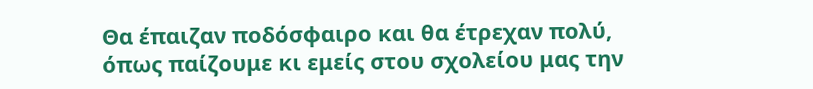Θα έπαιζαν ποδόσφαιρο και θα έτρεχαν πολύ,
όπως παίζουμε κι εμείς στου σχολείου μας την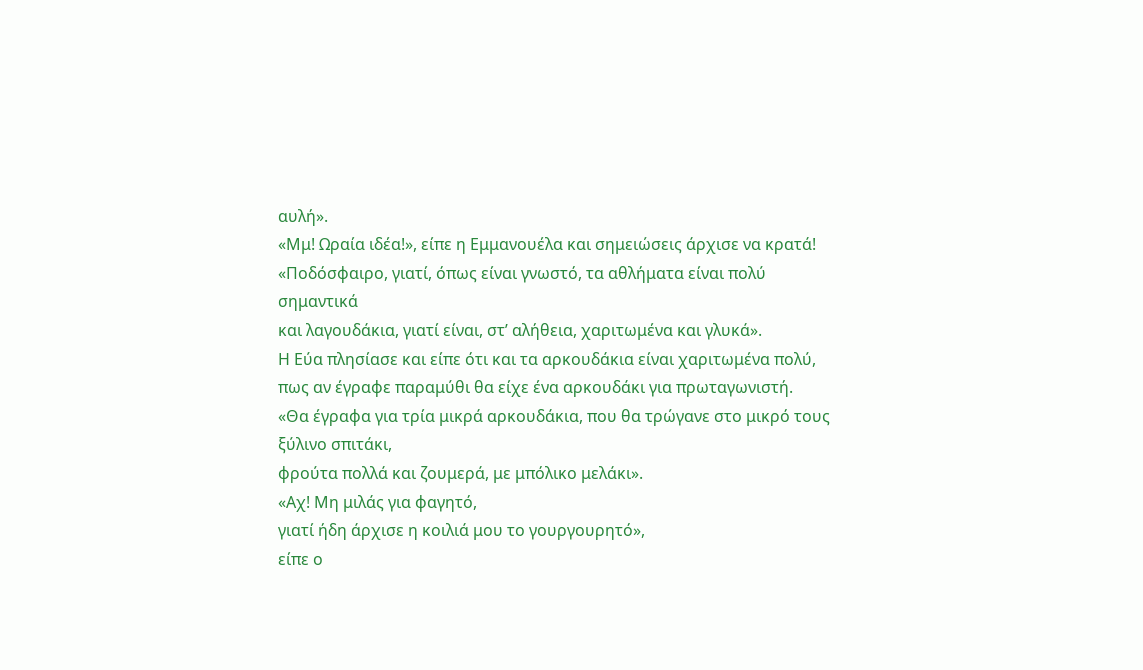αυλή».
«Μμ! Ωραία ιδέα!», είπε η Εμμανουέλα και σημειώσεις άρχισε να κρατά!
«Ποδόσφαιρο, γιατί, όπως είναι γνωστό, τα αθλήματα είναι πολύ σημαντικά
και λαγουδάκια, γιατί είναι, στ’ αλήθεια, χαριτωμένα και γλυκά».
Η Εύα πλησίασε και είπε ότι και τα αρκουδάκια είναι χαριτωμένα πολύ,
πως αν έγραφε παραμύθι θα είχε ένα αρκουδάκι για πρωταγωνιστή.
«Θα έγραφα για τρία μικρά αρκουδάκια, που θα τρώγανε στο μικρό τους ξύλινο σπιτάκι,
φρούτα πολλά και ζουμερά, με μπόλικο μελάκι».
«Αχ! Μη μιλάς για φαγητό,
γιατί ήδη άρχισε η κοιλιά μου το γουργουρητό»,
είπε ο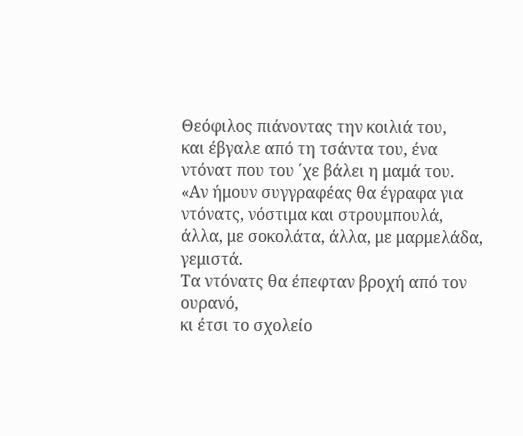Θεόφιλος πιάνοντας την κοιλιά του,
και έβγαλε από τη τσάντα του, ένα ντόνατ που του ΄χε βάλει η μαμά του.
«Αν ήμουν συγγραφέας θα έγραφα για ντόνατς, νόστιμα και στρουμπουλά,
άλλα, με σοκολάτα, άλλα, με μαρμελάδα, γεμιστά.
Τα ντόνατς θα έπεφταν βροχή από τον ουρανό,
κι έτσι το σχολείο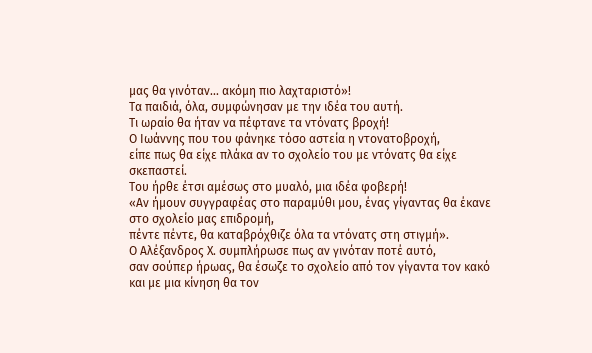μας θα γινόταν... ακόμη πιο λαχταριστό»!
Τα παιδιά, όλα, συμφώνησαν με την ιδέα του αυτή.
Τι ωραίο θα ήταν να πέφτανε τα ντόνατς βροχή!
Ο Ιωάννης που του φάνηκε τόσο αστεία η ντονατοβροχή,
είπε πως θα είχε πλάκα αν το σχολείο του με ντόνατς θα είχε σκεπαστεί.
Του ήρθε έτσι αμέσως στο μυαλό, μια ιδέα φοβερή!
«Αν ήμουν συγγραφέας στο παραμύθι μου, ένας γίγαντας θα έκανε στο σχολείο μας επιδρομή,
πέντε πέντε, θα καταβρόχθιζε όλα τα ντόνατς στη στιγμή».
Ο Αλέξανδρος Χ. συμπλήρωσε πως αν γινόταν ποτέ αυτό,
σαν σούπερ ήρωας, θα έσωζε το σχολείο από τον γίγαντα τον κακό
και με μια κίνηση θα τον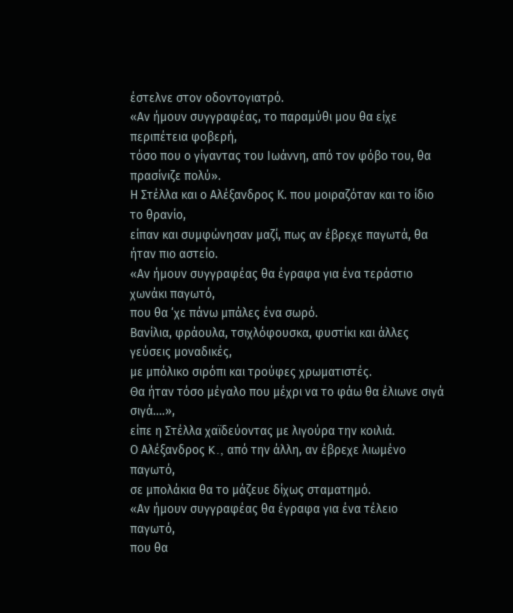έστελνε στον οδοντογιατρό.
«Αν ήμουν συγγραφέας, το παραμύθι μου θα είχε περιπέτεια φοβερή,
τόσο που ο γίγαντας του Ιωάννη, από τον φόβο του, θα πρασίνιζε πολύ».
Η Στέλλα και ο Αλέξανδρος Κ. που μοιραζόταν και το ίδιο το θρανίο,
είπαν και συμφώνησαν μαζί, πως αν έβρεχε παγωτά, θα ήταν πιο αστείο.
«Αν ήμουν συγγραφέας θα έγραφα για ένα τεράστιο χωνάκι παγωτό,
που θα ‘χε πάνω μπάλες ένα σωρό.
Βανίλια, φράουλα, τσιχλόφουσκα, φυστίκι και άλλες γεύσεις μοναδικές,
με μπόλικο σιρόπι και τρούφες χρωματιστές.
Θα ήταν τόσο μέγαλο που μέχρι να το φάω θα έλιωνε σιγά σιγά....»,
είπε η Στέλλα χαϊδεύοντας με λιγούρα την κοιλιά.
Ο Αλέξανδρος K., από την άλλη, αν έβρεχε λιωμένο παγωτό,
σε μπολάκια θα το μάζευε δίχως σταματημό.
«Αν ήμουν συγγραφέας θα έγραφα για ένα τέλειο παγωτό,
που θα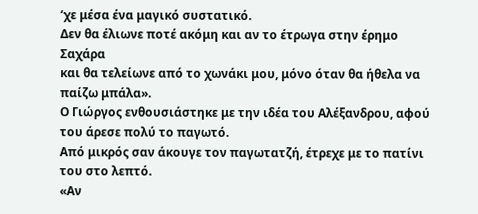‘χε μέσα ένα μαγικό συστατικό.
Δεν θα έλιωνε ποτέ ακόμη και αν το έτρωγα στην έρημο Σαχάρα
και θα τελείωνε από το χωνάκι μου, μόνο όταν θα ήθελα να παίζω μπάλα».
Ο Γιώργος ενθουσιάστηκε με την ιδέα του Αλέξανδρου, αφού του άρεσε πολύ το παγωτό.
Από μικρός σαν άκουγε τον παγωτατζή, έτρεχε με το πατίνι του στο λεπτό.
«Αν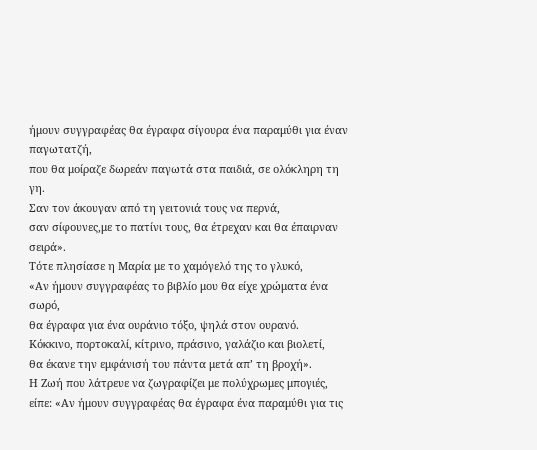ήμουν συγγραφέας θα έγραφα σίγουρα ένα παραμύθι για έναν παγωτατζή,
που θα μοίραζε δωρεάν παγωτά στα παιδιά, σε ολόκληρη τη γη.
Σαν τον άκουγαν από τη γειτονιά τους να περνά,
σαν σίφουνες,με το πατίνι τους, θα έτρεχαν και θα έπαιρναν σειρά».
Τότε πλησίασε η Μαρία με το χαμόγελό της το γλυκό,
«Αν ήμουν συγγραφέας το βιβλίο μου θα είχε χρώματα ένα σωρό,
θα έγραφα για ένα ουράνιο τόξο, ψηλά στον ουρανό.
Κόκκινο, πορτοκαλί, κίτρινο, πράσινο, γαλάζιο και βιολετί,
θα έκανε την εμφάνισή του πάντα μετά απ’ τη βροχή».
Η Ζωή που λάτρευε να ζωγραφίζει με πολύχρωμες μπογιές,
είπε: «Αν ήμουν συγγραφέας θα έγραφα ένα παραμύθι για τις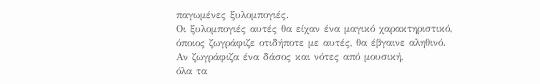παγωμένες ξυλομπογιές.
Οι ξυλομπογιές αυτές θα είχαν ένα μαγικό χαρακτηριστικό,
όποιος ζωγράφιζε οτιδήποτε με αυτές, θα έβγαινε αληθινό.
Αν ζωγράφιζα ένα δάσος και νότες από μουσική,
όλα τα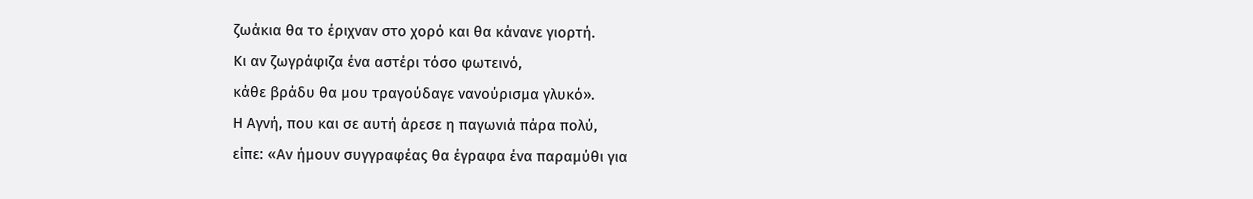ζωάκια θα το έριχναν στο χορό και θα κάνανε γιορτή.
Κι αν ζωγράφιζα ένα αστέρι τόσο φωτεινό,
κάθε βράδυ θα μου τραγούδαγε νανούρισμα γλυκό».
Η Αγνή, που και σε αυτή άρεσε η παγωνιά πάρα πολύ,
είπε: «Αν ήμουν συγγραφέας θα έγραφα ένα παραμύθι για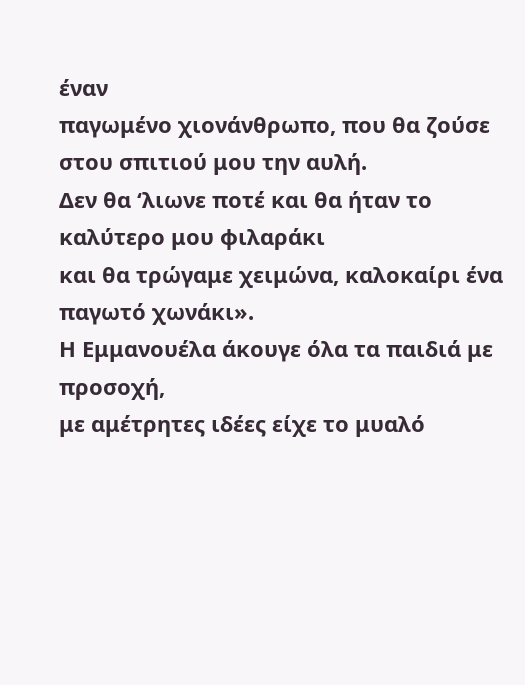έναν
παγωμένο χιονάνθρωπο, που θα ζούσε στου σπιτιού μου την αυλή.
Δεν θα ‘λιωνε ποτέ και θα ήταν το καλύτερο μου φιλαράκι
και θα τρώγαμε χειμώνα, καλοκαίρι ένα παγωτό χωνάκι».
Η Εμμανουέλα άκουγε όλα τα παιδιά με προσοχή,
με αμέτρητες ιδέες είχε το μυαλό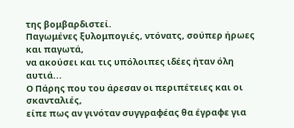της βομβαρδιστεί.
Παγωμένες ξυλομπογιές, ντόνατς, σούπερ ήρωες και παγωτά,
να ακούσει και τις υπόλοιπες ιδέες ήταν όλη αυτιά...
Ο Πάρης που του άρεσαν οι περιπέτειες και οι σκανταλιές,
είπε πως αν γινόταν συγγραφέας θα έγραφε για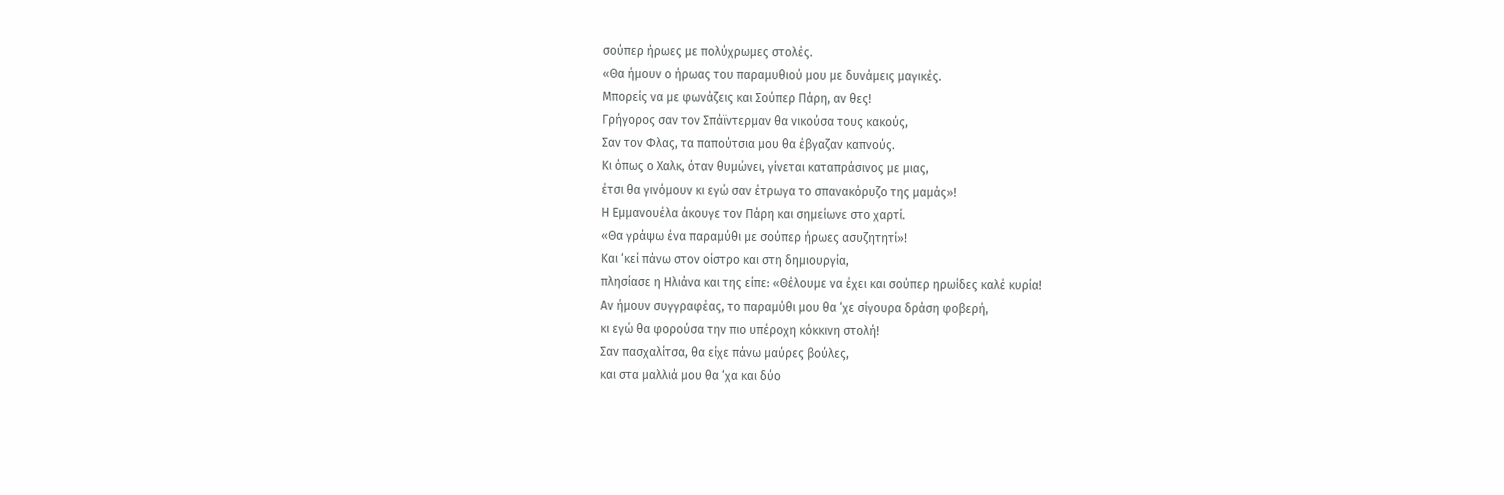σούπερ ήρωες με πολύχρωμες στολές.
«Θα ήμουν ο ήρωας του παραμυθιού μου με δυνάμεις μαγικές.
Μπορείς να με φωνάζεις και Σούπερ Πάρη, αν θες!
Γρήγορος σαν τον Σπάϊντερμαν θα νικούσα τους κακούς,
Σαν τον Φλας, τα παπούτσια μου θα έβγαζαν καπνούς.
Κι όπως ο Χαλκ, όταν θυμώνει, γίνεται καταπράσινος με μιας,
έτσι θα γινόμουν κι εγώ σαν έτρωγα το σπανακόρυζο της μαμάς»!
Η Εμμανουέλα άκουγε τον Πάρη και σημείωνε στο χαρτί.
«Θα γράψω ένα παραμύθι με σούπερ ήρωες ασυζητητί»!
Και ‘κεί πάνω στον οίστρο και στη δημιουργία,
πλησίασε η Ηλιάνα και της είπε: «Θέλουμε να έχει και σούπερ ηρωίδες καλέ κυρία!
Αν ήμουν συγγραφέας, το παραμύθι μου θα ‘χε σίγουρα δράση φοβερή,
κι εγώ θα φορούσα την πιο υπέροχη κόκκινη στολή!
Σαν πασχαλίτσα, θα είχε πάνω μαύρες βούλες,
και στα μαλλιά μου θα ‘χα και δύο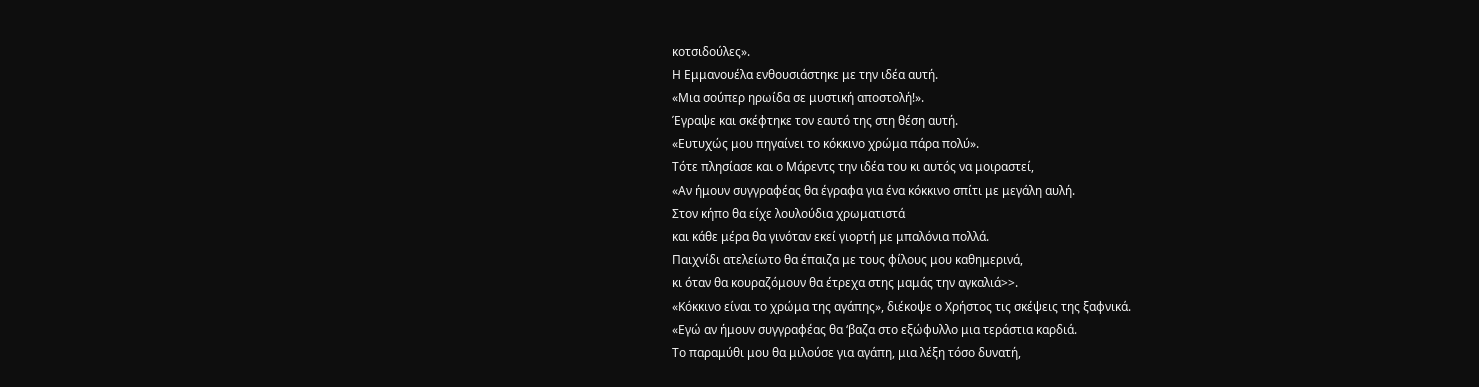κοτσιδούλες».
Η Εμμανουέλα ενθουσιάστηκε με την ιδέα αυτή.
«Μια σούπερ ηρωίδα σε μυστική αποστολή!».
Έγραψε και σκέφτηκε τον εαυτό της στη θέση αυτή.
«Ευτυχώς μου πηγαίνει το κόκκινο χρώμα πάρα πολύ».
Τότε πλησίασε και ο Μάρεντς την ιδέα του κι αυτός να μοιραστεί,
«Αν ήμουν συγγραφέας θα έγραφα για ένα κόκκινο σπίτι με μεγάλη αυλή.
Στον κήπο θα είχε λουλούδια χρωματιστά
και κάθε μέρα θα γινόταν εκεί γιορτή με μπαλόνια πολλά.
Παιχνίδι ατελείωτο θα έπαιζα με τους φίλους μου καθημερινά,
κι όταν θα κουραζόμουν θα έτρεχα στης μαμάς την αγκαλιά>>.
«Κόκκινο είναι το χρώμα της αγάπης», διέκοψε ο Χρήστος τις σκέψεις της ξαφνικά.
«Εγώ αν ήμουν συγγραφέας θα ‘βαζα στο εξώφυλλο μια τεράστια καρδιά.
Το παραμύθι μου θα μιλούσε για αγάπη, μια λέξη τόσο δυνατή,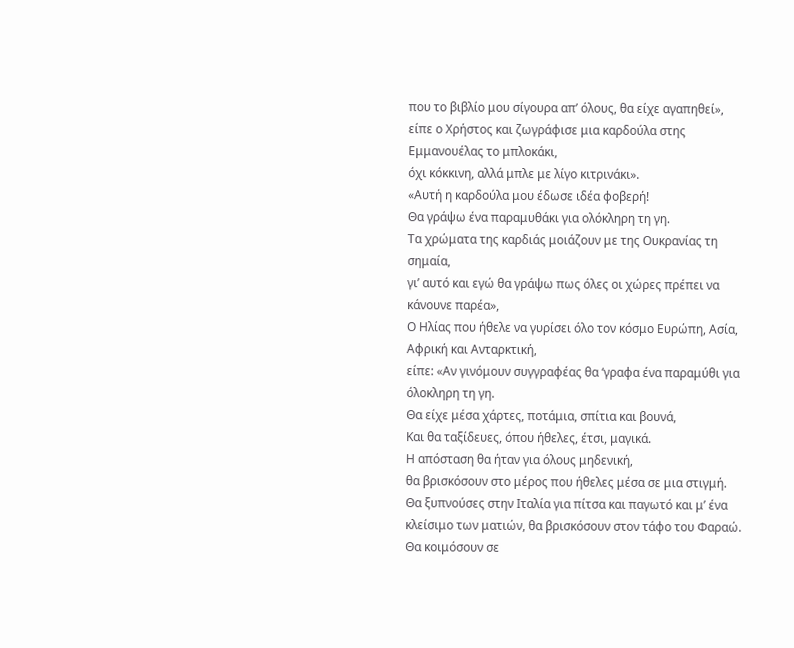που το βιβλίο μου σίγουρα απ’ όλους, θα είχε αγαπηθεί»,
είπε ο Χρήστος και ζωγράφισε μια καρδούλα στης Εμμανουέλας το μπλοκάκι,
όχι κόκκινη, αλλά μπλε με λίγο κιτρινάκι».
«Αυτή η καρδούλα μου έδωσε ιδέα φοβερή!
Θα γράψω ένα παραμυθάκι για ολόκληρη τη γη.
Τα χρώματα της καρδιάς μοιάζουν με της Ουκρανίας τη σημαία,
γι’ αυτό και εγώ θα γράψω πως όλες οι χώρες πρέπει να κάνουνε παρέα»,
Ο Ηλίας που ήθελε να γυρίσει όλο τον κόσμο Ευρώπη, Ασία, Αφρική και Ανταρκτική,
είπε: «Αν γινόμουν συγγραφέας θα ‘γραφα ένα παραμύθι για όλοκληρη τη γη.
Θα είχε μέσα χάρτες, ποτάμια, σπίτια και βουνά,
Και θα ταξίδευες, όπου ήθελες, έτσι, μαγικά.
Η απόσταση θα ήταν για όλους μηδενική,
θα βρισκόσουν στο μέρος που ήθελες μέσα σε μια στιγμή.
Θα ξυπνούσες στην Ιταλία για πίτσα και παγωτό και μ’ ένα κλείσιμο των ματιών, θα βρισκόσουν στον τάφο του Φαραώ.
Θα κοιμόσουν σε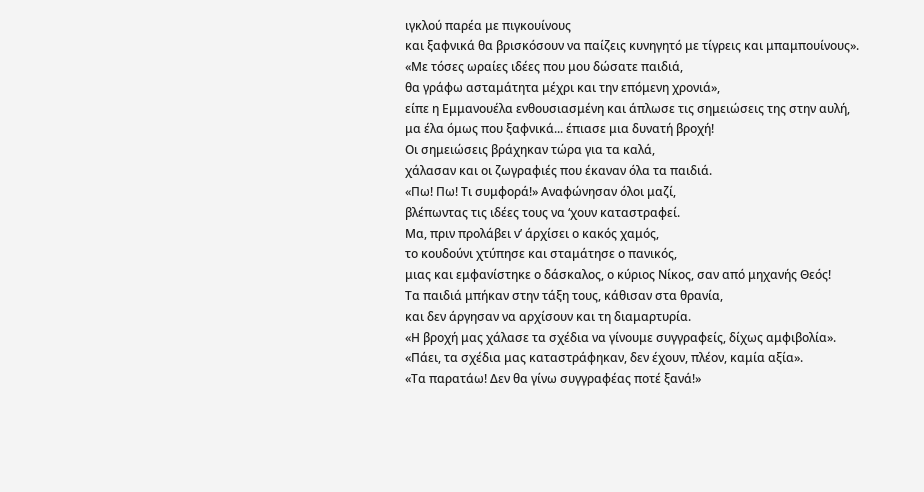ιγκλού παρέα με πιγκουίνους
και ξαφνικά θα βρισκόσουν να παίζεις κυνηγητό με τίγρεις και μπαμπουίνους».
«Με τόσες ωραίες ιδέες που μου δώσατε παιδιά,
θα γράφω ασταμάτητα μέχρι και την επόμενη χρονιά»,
είπε η Εμμανουέλα ενθουσιασμένη και άπλωσε τις σημειώσεις της στην αυλή,
μα έλα όμως που ξαφνικά... έπιασε μια δυνατή βροχή!
Οι σημειώσεις βράχηκαν τώρα για τα καλά,
χάλασαν και οι ζωγραφιές που έκαναν όλα τα παιδιά.
«Πω! Πω! Τι συμφορά!» Αναφώνησαν όλοι μαζί,
βλέπωντας τις ιδέες τους να ‘χουν καταστραφεί.
Μα, πριν προλάβει ν’ άρχίσει ο κακός χαμός,
το κουδούνι χτύπησε και σταμάτησε ο πανικός,
μιας και εμφανίστηκε ο δάσκαλος, ο κύριος Νίκος, σαν από μηχανής Θεός!
Τα παιδιά μπήκαν στην τάξη τους, κάθισαν στα θρανία,
και δεν άργησαν να αρχίσουν και τη διαμαρτυρία.
«Η βροχή μας χάλασε τα σχέδια να γίνουμε συγγραφείς, δίχως αμφιβολία».
«Πάει, τα σχέδια μας καταστράφηκαν, δεν έχουν, πλέον, καμία αξία».
«Τα παρατάω! Δεν θα γίνω συγγραφέας ποτέ ξανά!»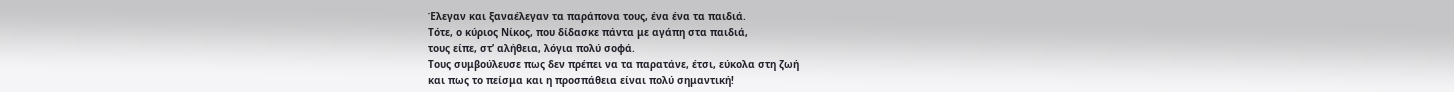Έλεγαν και ξαναέλεγαν τα παράπονα τους, ένα ένα τα παιδιά.
Τότε, ο κύριος Νίκος, που δίδασκε πάντα με αγάπη στα παιδιά,
τους είπε, στ’ αλήθεια, λόγια πολύ σοφά.
Τους συμβούλευσε πως δεν πρέπει να τα παρατάνε, έτσι, εύκολα στη ζωή
και πως το πείσμα και η προσπάθεια είναι πολύ σημαντική!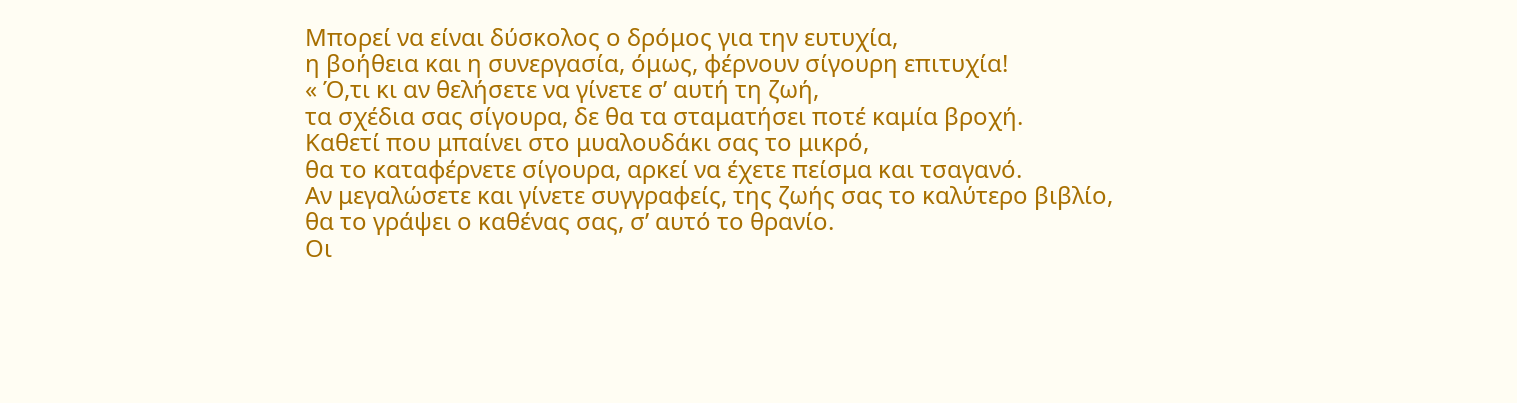Μπορεί να είναι δύσκολος ο δρόμος για την ευτυχία,
η βοήθεια και η συνεργασία, όμως, φέρνουν σίγουρη επιτυχία!
« Ό,τι κι αν θελήσετε να γίνετε σ’ αυτή τη ζωή,
τα σχέδια σας σίγουρα, δε θα τα σταματήσει ποτέ καμία βροχή.
Καθετί που μπαίνει στο μυαλουδάκι σας το μικρό,
θα το καταφέρνετε σίγουρα, αρκεί να έχετε πείσμα και τσαγανό.
Αν μεγαλώσετε και γίνετε συγγραφείς, της ζωής σας το καλύτερο βιβλίο,
θα το γράψει ο καθένας σας, σ’ αυτό το θρανίο.
Οι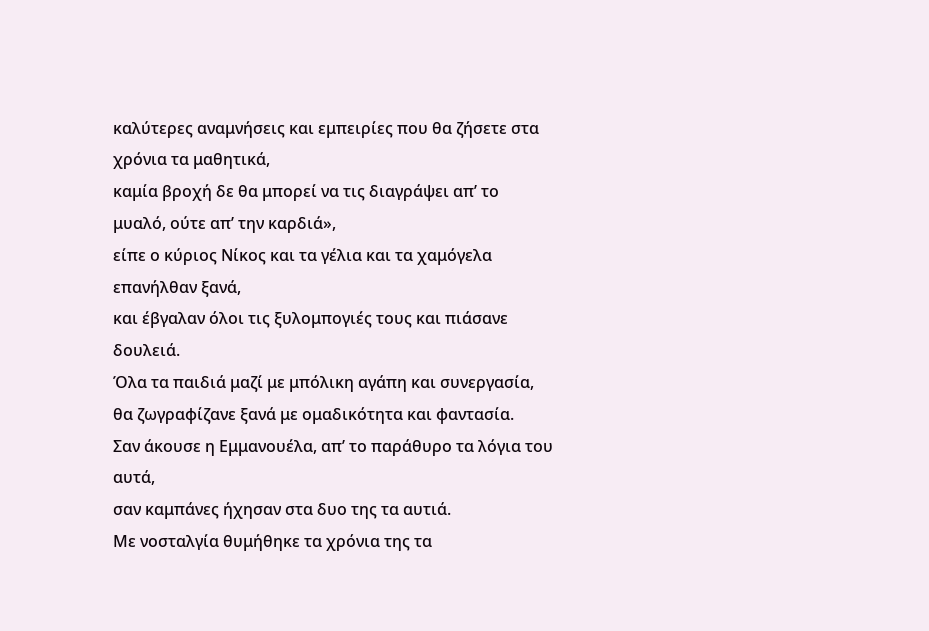καλύτερες αναμνήσεις και εμπειρίες που θα ζήσετε στα χρόνια τα μαθητικά,
καμία βροχή δε θα μπορεί να τις διαγράψει απ’ το μυαλό, ούτε απ’ την καρδιά»,
είπε ο κύριος Νίκος και τα γέλια και τα χαμόγελα επανήλθαν ξανά,
και έβγαλαν όλοι τις ξυλομπογιές τους και πιάσανε δουλειά.
Όλα τα παιδιά μαζί με μπόλικη αγάπη και συνεργασία,
θα ζωγραφίζανε ξανά με ομαδικότητα και φαντασία.
Σαν άκουσε η Εμμανουέλα, απ’ το παράθυρο τα λόγια του αυτά,
σαν καμπάνες ήχησαν στα δυο της τα αυτιά.
Με νοσταλγία θυμήθηκε τα χρόνια της τα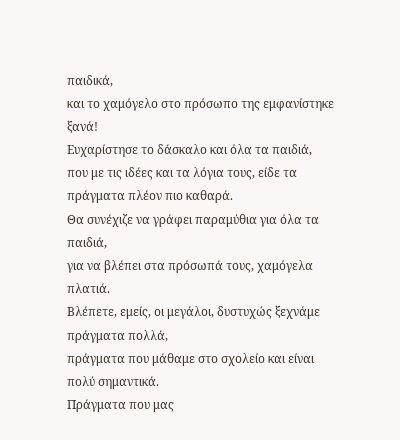παιδικά,
και το χαμόγελο στο πρόσωπο της εμφανίστηκε ξανά!
Ευχαρίστησε το δάσκαλο και όλα τα παιδιά,
που με τις ιδέες και τα λόγια τους, είδε τα πράγματα πλέον πιο καθαρά.
Θα συνέχιζε να γράφει παραμύθια για όλα τα παιδιά,
για να βλέπει στα πρόσωπά τους, χαμόγελα πλατιά.
Βλέπετε, εμείς, οι μεγάλοι, δυστυχώς ξεχνάμε πράγματα πολλά,
πράγματα που μάθαμε στο σχολείο και είναι πολύ σημαντικά.
Πράγματα που μας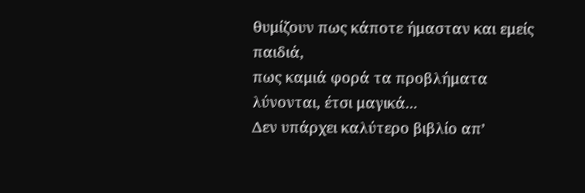θυμίζουν πως κάποτε ήμασταν και εμείς παιδιά,
πως καμιά φορά τα προβλήματα λύνονται, έτσι μαγικά...
Δεν υπάρχει καλύτερο βιβλίο απ’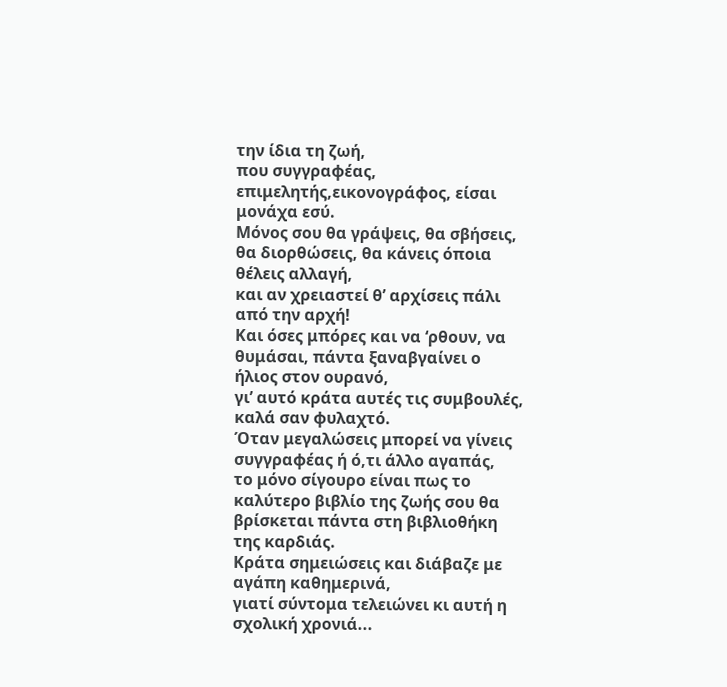την ίδια τη ζωή,
που συγγραφέας, επιμελητής,εικονογράφος, είσαι μονάχα εσύ.
Μόνος σου θα γράψεις, θα σβήσεις, θα διορθώσεις, θα κάνεις όποια θέλεις αλλαγή,
και αν χρειαστεί θ’ αρχίσεις πάλι από την αρχή!
Και όσες μπόρες και να ‘ρθουν, να θυμάσαι, πάντα ξαναβγαίνει ο ήλιος στον ουρανό,
γι’ αυτό κράτα αυτές τις συμβουλές, καλά σαν φυλαχτό.
Όταν μεγαλώσεις μπορεί να γίνεις συγγραφέας ή ό,τι άλλο αγαπάς,
το μόνο σίγουρο είναι πως το καλύτερο βιβλίο της ζωής σου θα βρίσκεται πάντα στη βιβλιοθήκη της καρδιάς.
Κράτα σημειώσεις και διάβαζε με αγάπη καθημερινά,
γιατί σύντομα τελειώνει κι αυτή η σχολική χρονιά...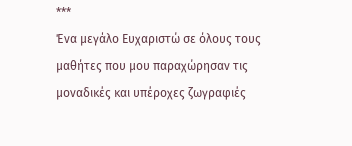***
Ένα μεγάλο Ευχαριστώ σε όλους τους μαθήτες που μου παραχώρησαν τις μοναδικές και υπέροχες ζωγραφιές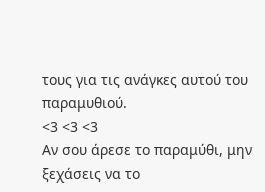τους για τις ανάγκες αυτού του παραμυθιού.
<3 <3 <3
Αν σου άρεσε το παραμύθι, μην ξεχάσεις να το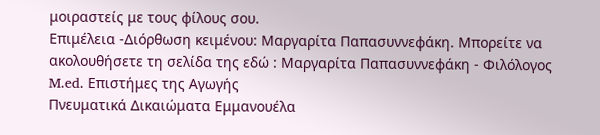μοιραστείς με τους φίλους σου.
Επιμέλεια -Διόρθωση κειμένου: Μαργαρίτα Παπασυννεφάκη. Μπορείτε να ακολουθήσετε τη σελίδα της εδώ : Μαργαρίτα Παπασυννεφάκη - Φιλόλογος M.ed. Επιστήμες της Αγωγής
Πνευματικά Δικαιώματα Εμμανουέλα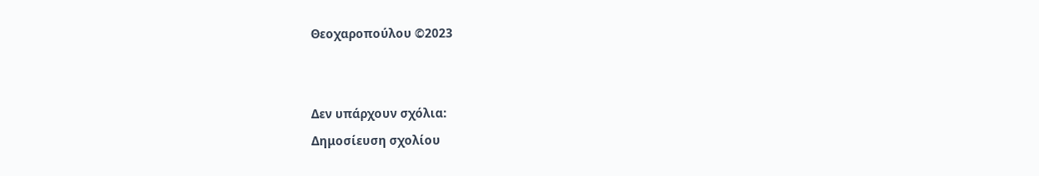Θεοχαροπούλου ©2023


Δεν υπάρχουν σχόλια:
Δημοσίευση σχολίου